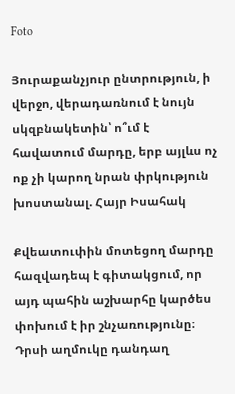Foto

Յուրաքանչյուր ընտրություն, ի վերջո, վերադառնում է նույն սկզբնակետին՝ ո՞ւմ է հավատում մարդը, երբ այլևս ոչ ոք չի կարող նրան փրկություն խոստանալ. Հայր Իսահակ

Քվեատուփին մոտեցող մարդը հազվադեպ է գիտակցում, որ այդ պահին աշխարհը կարծես փոխում է իր շնչառությունը։ Դրսի աղմուկը դանդաղ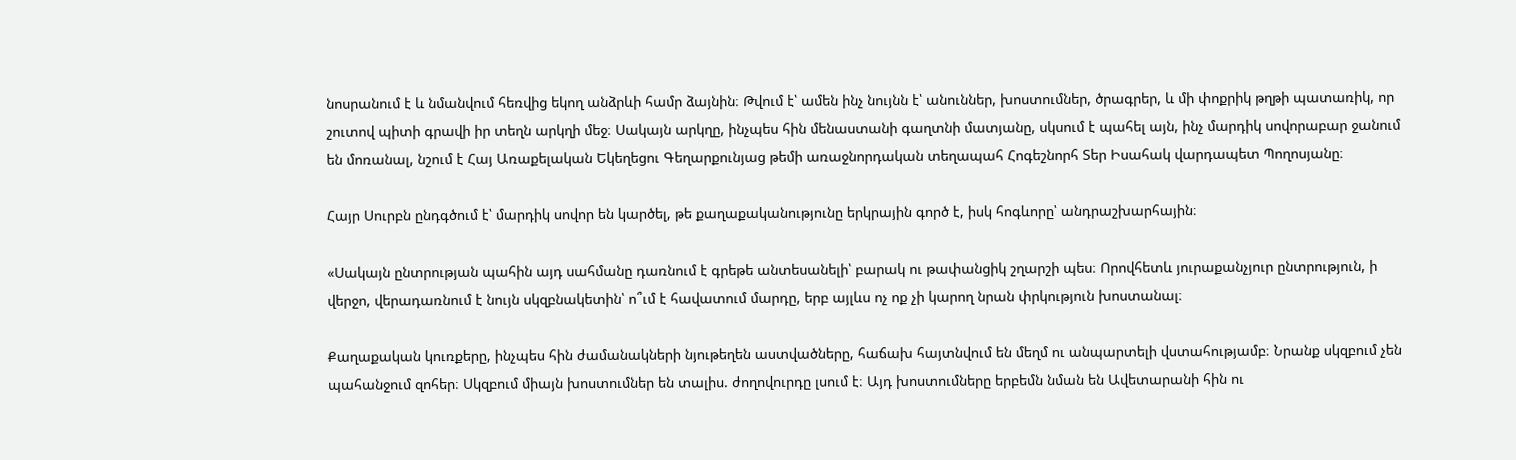նոսրանում է և նմանվում հեռվից եկող անձրևի համր ձայնին։ Թվում է՝ ամեն ինչ նույնն է՝ անուններ, խոստումներ, ծրագրեր, և մի փոքրիկ թղթի պատառիկ, որ շուտով պիտի գրավի իր տեղն արկղի մեջ։ Սակայն արկղը, ինչպես հին մենաստանի գաղտնի մատյանը, սկսում է պահել այն, ինչ մարդիկ սովորաբար ջանում են մոռանալ, նշում է Հայ Առաքելական Եկեղեցու Գեղարքունյաց թեմի առաջնորդական տեղապահ Հոգեշնորհ Տեր Իսահակ վարդապետ Պողոսյանը։

Հայր Սուրբն ընդգծում է՝ մարդիկ սովոր են կարծել, թե քաղաքականությունը երկրային գործ է, իսկ հոգևորը՝ անդրաշխարհային։

«Սակայն ընտրության պահին այդ սահմանը դառնում է գրեթե անտեսանելի՝ բարակ ու թափանցիկ շղարշի պես։ Որովհետև յուրաքանչյուր ընտրություն, ի վերջո, վերադառնում է նույն սկզբնակետին՝ ո՞ւմ է հավատում մարդը, երբ այլևս ոչ ոք չի կարող նրան փրկություն խոստանալ։

Քաղաքական կուռքերը, ինչպես հին ժամանակների նյութեղեն աստվածները, հաճախ հայտնվում են մեղմ ու անպարտելի վստահությամբ։ Նրանք սկզբում չեն պահանջում զոհեր։ Սկզբում միայն խոստումներ են տալիս. ժողովուրդը լսում է։ Այդ խոստումները երբեմն նման են Ավետարանի հին ու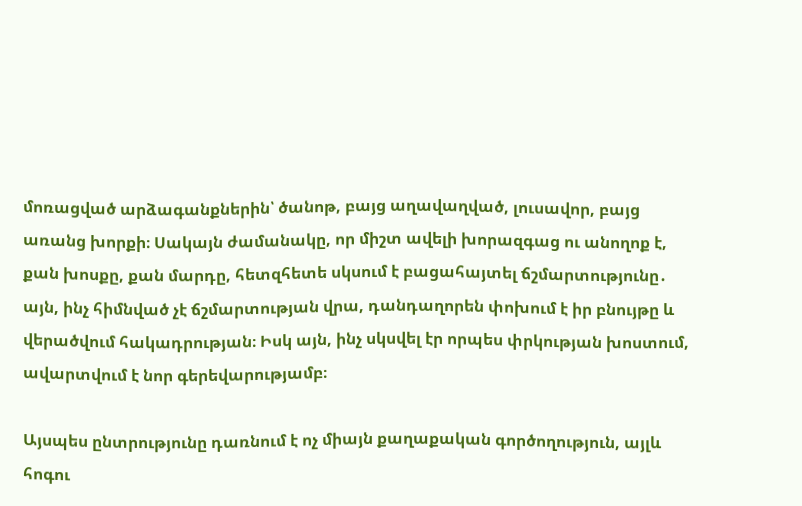մոռացված արձագանքներին՝ ծանոթ, բայց աղավաղված, լուսավոր, բայց առանց խորքի։ Սակայն ժամանակը, որ միշտ ավելի խորազգաց ու անողոք է, քան խոսքը, քան մարդը, հետզհետե սկսում է բացահայտել ճշմարտությունը․ այն, ինչ հիմնված չէ ճշմարտության վրա, դանդաղորեն փոխում է իր բնույթը և վերածվում հակադրության։ Իսկ այն, ինչ սկսվել էր որպես փրկության խոստում, ավարտվում է նոր գերեվարությամբ։

Այսպես ընտրությունը դառնում է ոչ միայն քաղաքական գործողություն, այլև հոգու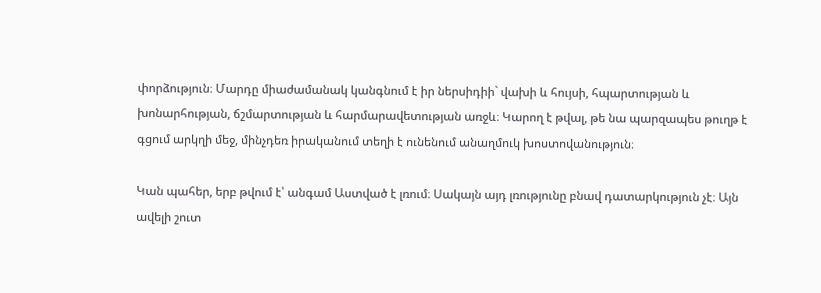փորձություն։ Մարդը միաժամանակ կանգնում է իր ներսիդիի` վախի և հույսի, հպարտության և խոնարհության, ճշմարտության և հարմարավետության առջև։ Կարող է թվալ, թե նա պարզապես թուղթ է գցում արկղի մեջ, մինչդեռ իրականում տեղի է ունենում անաղմուկ խոստովանություն։

Կան պահեր, երբ թվում է՝ անգամ Աստված է լռում։ Սակայն այդ լռությունը բնավ դատարկություն չէ։ Այն ավելի շուտ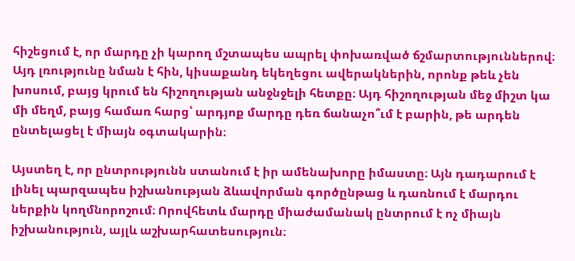հիշեցում է, որ մարդը չի կարող մշտապես ապրել փոխառված ճշմարտություններով։ Այդ լռությունը նման է հին, կիսաքանդ եկեղեցու ավերակներին, որոնք թեև չեն խոսում, բայց կրում են հիշողության անջնջելի հետքը։ Այդ հիշողության մեջ միշտ կա մի մեղմ, բայց համառ հարց՝ արդյոք մարդը դեռ ճանաչո՞ւմ է բարին, թե արդեն ընտելացել է միայն օգտակարին։

Այստեղ է, որ ընտրությունն ստանում է իր ամենախորը իմաստը։ Այն դադարում է լինել պարզապես իշխանության ձևավորման գործընթաց և դառնում է մարդու ներքին կողմնորոշում։ Որովհետև մարդը միաժամանակ ընտրում է ոչ միայն իշխանություն, այլև աշխարհատեսություն։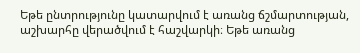Եթե ընտրությունը կատարվում է առանց ճշմարտության, աշխարհը վերածվում է հաշվարկի։ Եթե առանց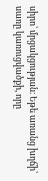սիրո՝ մրցակցության։ Եթե առանց խղճի՝ սառը կառուցվածքի, որը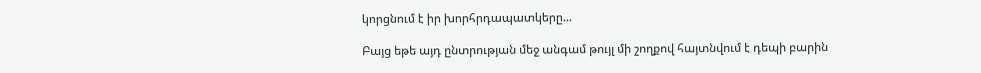կորցնում է իր խորհրդապատկերը...

Բայց եթե այդ ընտրության մեջ անգամ թույլ մի շողքով հայտնվում է դեպի բարին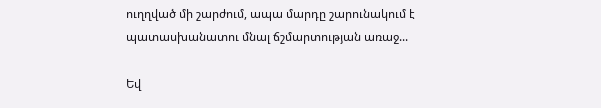ուղղված մի շարժում, ապա մարդը շարունակում է պատասխանատու մնալ ճշմարտության առաջ...

Եվ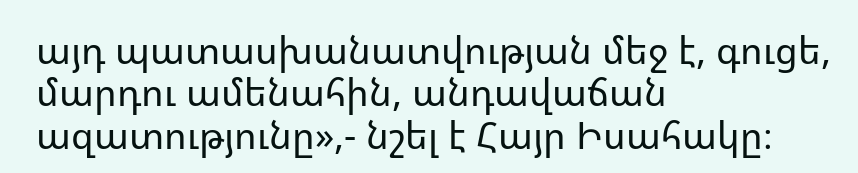այդ պատասխանատվության մեջ է, գուցե, մարդու ամենահին, անդավաճան ազատությունը»,- նշել է Հայր Իսահակը։